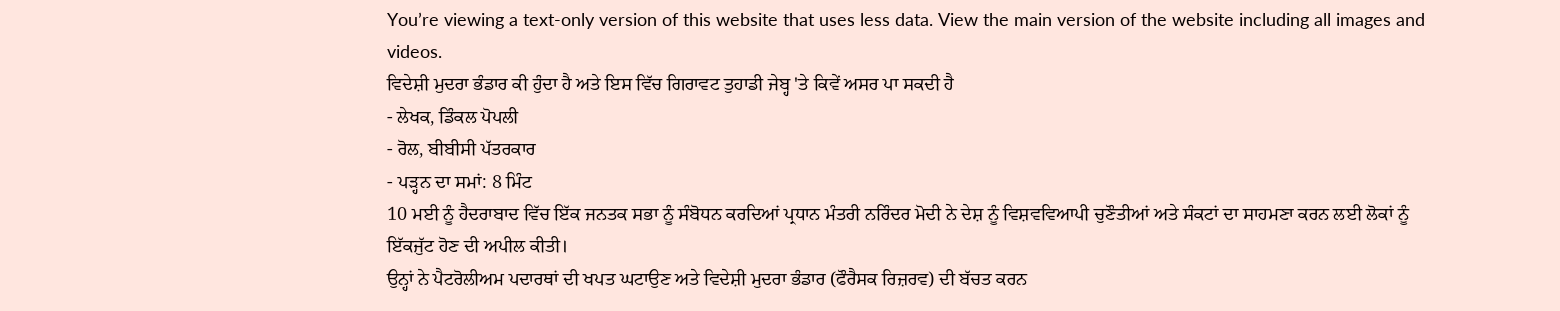You’re viewing a text-only version of this website that uses less data. View the main version of the website including all images and videos.
ਵਿਦੇਸ਼ੀ ਮੁਦਰਾ ਭੰਡਾਰ ਕੀ ਹੁੰਦਾ ਹੈ ਅਤੇ ਇਸ ਵਿੱਚ ਗਿਰਾਵਟ ਤੁਹਾਡੀ ਜੇਬ੍ਹ 'ਤੇ ਕਿਵੇਂ ਅਸਰ ਪਾ ਸਕਦੀ ਹੈ
- ਲੇਖਕ, ਡਿੰਕਲ ਪੋਪਲੀ
- ਰੋਲ, ਬੀਬੀਸੀ ਪੱਤਰਕਾਰ
- ਪੜ੍ਹਨ ਦਾ ਸਮਾਂ: 8 ਮਿੰਟ
10 ਮਈ ਨੂੰ ਹੈਦਰਾਬਾਦ ਵਿੱਚ ਇੱਕ ਜਨਤਕ ਸਭਾ ਨੂੰ ਸੰਬੋਧਨ ਕਰਦਿਆਂ ਪ੍ਰਧਾਨ ਮੰਤਰੀ ਨਰਿੰਦਰ ਮੋਦੀ ਨੇ ਦੇਸ਼ ਨੂੰ ਵਿਸ਼ਵਵਿਆਪੀ ਚੁਣੌਤੀਆਂ ਅਤੇ ਸੰਕਟਾਂ ਦਾ ਸਾਹਮਣਾ ਕਰਨ ਲਈ ਲੋਕਾਂ ਨੂੰ ਇੱਕਜੁੱਟ ਹੋਣ ਦੀ ਅਪੀਲ ਕੀਤੀ।
ਉਨ੍ਹਾਂ ਨੇ ਪੈਟਰੋਲੀਅਮ ਪਦਾਰਥਾਂ ਦੀ ਖਪਤ ਘਟਾਉਣ ਅਤੇ ਵਿਦੇਸ਼ੀ ਮੁਦਰਾ ਭੰਡਾਰ (ਫੌਰੈਸਕ ਰਿਜ਼ਰਵ) ਦੀ ਬੱਚਤ ਕਰਨ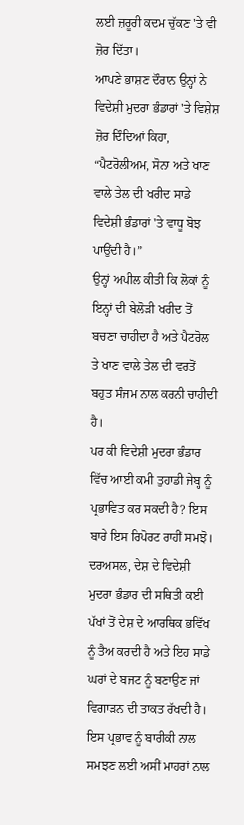ਲਈ ਜ਼ਰੂਰੀ ਕਦਮ ਚੁੱਕਣ 'ਤੇ ਵੀ ਜ਼ੋਰ ਦਿੱਤਾ।
ਆਪਣੇ ਭਾਸ਼ਣ ਦੌਰਾਨ ਉਨ੍ਹਾਂ ਨੇ ਵਿਦੇਸ਼ੀ ਮੁਦਰਾ ਭੰਡਾਰਾਂ 'ਤੇ ਵਿਸ਼ੇਸ਼ ਜ਼ੋਰ ਦਿੰਦਿਆਂ ਕਿਹਾ, “ਪੈਟਰੋਲੀਅਮ, ਸੋਨਾ ਅਤੇ ਖਾਣ ਵਾਲੇ ਤੇਲ ਦੀ ਖਰੀਦ ਸਾਡੇ ਵਿਦੇਸ਼ੀ ਭੰਡਾਰਾਂ 'ਤੇ ਵਾਧੂ ਬੋਝ ਪਾਉਂਦੀ ਹੈ।”
ਉਨ੍ਹਾਂ ਅਪੀਲ ਕੀਤੀ ਕਿ ਲੋਕਾਂ ਨੂੰ ਇਨ੍ਹਾਂ ਦੀ ਬੇਲੋੜੀ ਖਰੀਦ ਤੋਂ ਬਚਣਾ ਚਾਹੀਦਾ ਹੈ ਅਤੇ ਪੈਟਰੋਲ ਤੇ ਖਾਣ ਵਾਲੇ ਤੇਲ ਦੀ ਵਰਤੋਂ ਬਹੁਤ ਸੰਜਮ ਨਾਲ ਕਰਨੀ ਚਾਹੀਦੀ ਹੈ।
ਪਰ ਕੀ ਵਿਦੇਸ਼ੀ ਮੁਦਰਾ ਭੰਡਾਰ ਵਿੱਚ ਆਈ ਕਮੀ ਤੁਹਾਡੀ ਜੇਬ੍ਹ ਨੂੰ ਪ੍ਰਭਾਵਿਤ ਕਰ ਸਕਦੀ ਹੈ? ਇਸ ਬਾਰੇ ਇਸ ਰਿਪੋਰਟ ਰਾਹੀਂ ਸਮਝੋ।
ਦਰਅਸਲ, ਦੇਸ਼ ਦੇ ਵਿਦੇਸ਼ੀ ਮੁਦਰਾ ਭੰਡਾਰ ਦੀ ਸਥਿਤੀ ਕਈ ਪੱਖਾਂ ਤੋਂ ਦੇਸ਼ ਦੇ ਆਰਥਿਕ ਭਵਿੱਖ ਨੂੰ ਤੈਅ ਕਰਦੀ ਹੈ ਅਤੇ ਇਹ ਸਾਡੇ ਘਰਾਂ ਦੇ ਬਜਟ ਨੂੰ ਬਣਾਉਣ ਜਾਂ ਵਿਗਾੜਨ ਦੀ ਤਾਕਤ ਰੱਖਦੀ ਹੈ।
ਇਸ ਪ੍ਰਭਾਵ ਨੂੰ ਬਾਰੀਕੀ ਨਾਲ ਸਮਝਣ ਲਈ ਅਸੀਂ ਮਾਹਰਾਂ ਨਾਲ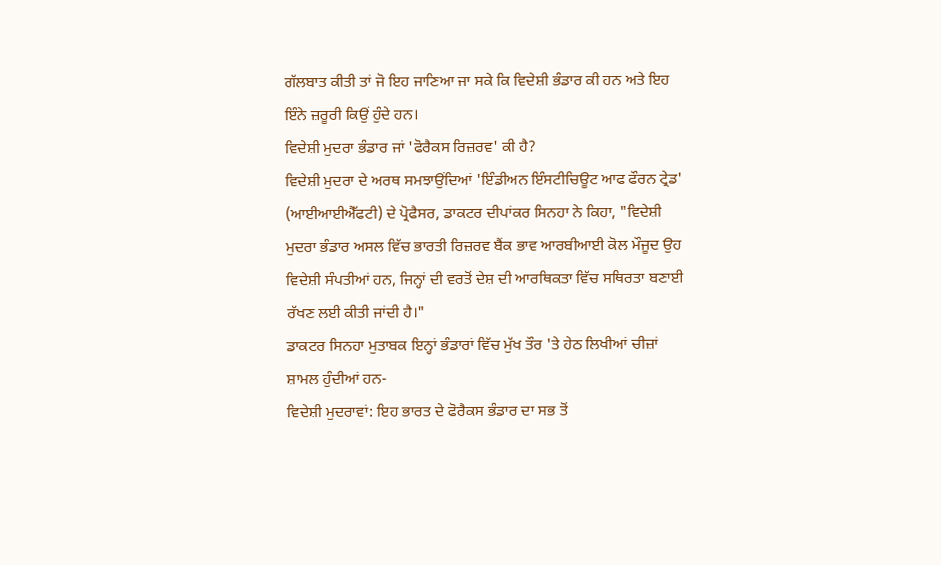ਗੱਲਬਾਤ ਕੀਤੀ ਤਾਂ ਜੋ ਇਹ ਜਾਣਿਆ ਜਾ ਸਕੇ ਕਿ ਵਿਦੇਸ਼ੀ ਭੰਡਾਰ ਕੀ ਹਨ ਅਤੇ ਇਹ ਇੰਨੇ ਜ਼ਰੂਰੀ ਕਿਉਂ ਹੁੰਦੇ ਹਨ।
ਵਿਦੇਸ਼ੀ ਮੁਦਰਾ ਭੰਡਾਰ ਜਾਂ 'ਫੋਰੈਕਸ ਰਿਜ਼ਰਵ' ਕੀ ਹੈ?
ਵਿਦੇਸ਼ੀ ਮੁਦਰਾ ਦੇ ਅਰਥ ਸਮਝਾਉਂਦਿਆਂ 'ਇੰਡੀਅਨ ਇੰਸਟੀਚਿਊਟ ਆਫ ਫੌਰਨ ਟ੍ਰੇਡ' (ਆਈਆਈਐੱਫਟੀ) ਦੇ ਪ੍ਰੋਫੈਸਰ, ਡਾਕਟਰ ਦੀਪਾਂਕਰ ਸਿਨਹਾ ਨੇ ਕਿਹਾ, "ਵਿਦੇਸ਼ੀ ਮੁਦਰਾ ਭੰਡਾਰ ਅਸਲ ਵਿੱਚ ਭਾਰਤੀ ਰਿਜ਼ਰਵ ਬੈਂਕ ਭਾਵ ਆਰਬੀਆਈ ਕੋਲ ਮੌਜੂਦ ਉਹ ਵਿਦੇਸ਼ੀ ਸੰਪਤੀਆਂ ਹਨ, ਜਿਨ੍ਹਾਂ ਦੀ ਵਰਤੋਂ ਦੇਸ਼ ਦੀ ਆਰਥਿਕਤਾ ਵਿੱਚ ਸਥਿਰਤਾ ਬਣਾਈ ਰੱਖਣ ਲਈ ਕੀਤੀ ਜਾਂਦੀ ਹੈ।"
ਡਾਕਟਰ ਸਿਨਹਾ ਮੁਤਾਬਕ ਇਨ੍ਹਾਂ ਭੰਡਾਰਾਂ ਵਿੱਚ ਮੁੱਖ ਤੌਰ 'ਤੇ ਹੇਠ ਲਿਖੀਆਂ ਚੀਜ਼ਾਂ ਸ਼ਾਮਲ ਹੁੰਦੀਆਂ ਹਨ-
ਵਿਦੇਸ਼ੀ ਮੁਦਰਾਵਾਂ: ਇਹ ਭਾਰਤ ਦੇ ਫੋਰੈਕਸ ਭੰਡਾਰ ਦਾ ਸਭ ਤੋਂ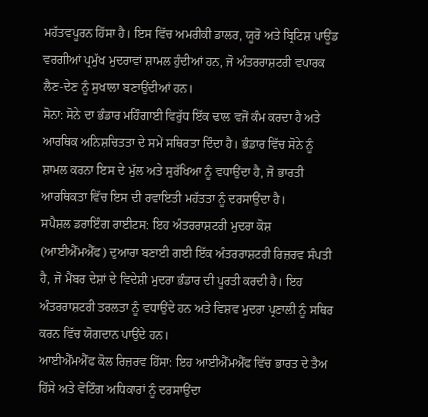ਮਹੱਤਵਪੂਰਨ ਹਿੱਸਾ ਹੈ। ਇਸ ਵਿੱਚ ਅਮਰੀਕੀ ਡਾਲਰ, ਯੂਰੋ ਅਤੇ ਬ੍ਰਿਟਿਸ਼ ਪਾਊਂਡ ਵਰਗੀਆਂ ਪ੍ਰਮੁੱਖ ਮੁਦਰਾਵਾਂ ਸ਼ਾਮਲ ਹੁੰਦੀਆਂ ਹਨ, ਜੋ ਅੰਤਰਰਾਸ਼ਟਰੀ ਵਪਾਰਕ ਲੈਣ-ਦੇਣ ਨੂੰ ਸੁਖਾਲਾ ਬਣਾਉਂਦੀਆਂ ਹਨ।
ਸੋਨਾ: ਸੋਨੇ ਦਾ ਭੰਡਾਰ ਮਹਿੰਗਾਈ ਵਿਰੁੱਧ ਇੱਕ ਢਾਲ ਵਜੋਂ ਕੰਮ ਕਰਦਾ ਹੈ ਅਤੇ ਆਰਥਿਕ ਅਨਿਸ਼ਚਿਤਤਾ ਦੇ ਸਮੇਂ ਸਥਿਰਤਾ ਦਿੰਦਾ ਹੈ। ਭੰਡਾਰ ਵਿੱਚ ਸੋਨੇ ਨੂੰ ਸ਼ਾਮਲ ਕਰਨਾ ਇਸ ਦੇ ਮੁੱਲ ਅਤੇ ਸੁਰੱਖਿਆ ਨੂੰ ਵਧਾਉਂਦਾ ਹੈ, ਜੋ ਭਾਰਤੀ ਆਰਥਿਕਤਾ ਵਿੱਚ ਇਸ ਦੀ ਰਵਾਇਤੀ ਮਹੱਤਤਾ ਨੂੰ ਦਰਸਾਉਂਦਾ ਹੈ।
ਸਪੈਸ਼ਲ ਡਰਾਇੰਗ ਰਾਈਟਸ: ਇਹ ਅੰਤਰਰਾਸ਼ਟਰੀ ਮੁਦਰਾ ਕੋਸ਼ (ਆਈਐੱਮਐੱਫ) ਦੁਆਰਾ ਬਣਾਈ ਗਈ ਇੱਕ ਅੰਤਰਰਾਸ਼ਟਰੀ ਰਿਜ਼ਰਵ ਸੰਪਤੀ ਹੈ, ਜੋ ਮੈਂਬਰ ਦੇਸ਼ਾਂ ਦੇ ਵਿਦੇਸ਼ੀ ਮੁਦਰਾ ਭੰਡਾਰ ਦੀ ਪੂਰਤੀ ਕਰਦੀ ਹੈ। ਇਹ ਅੰਤਰਰਾਸ਼ਟਰੀ ਤਰਲਤਾ ਨੂੰ ਵਧਾਉਂਦੇ ਹਨ ਅਤੇ ਵਿਸ਼ਵ ਮੁਦਰਾ ਪ੍ਰਣਾਲੀ ਨੂੰ ਸਥਿਰ ਕਰਨ ਵਿੱਚ ਯੋਗਦਾਨ ਪਾਉਂਦੇ ਹਨ।
ਆਈਐੱਮਐੱਫ ਕੋਲ ਰਿਜ਼ਰਵ ਹਿੱਸਾ: ਇਹ ਆਈਐੱਮਐੱਫ ਵਿੱਚ ਭਾਰਤ ਦੇ ਤੈਅ ਹਿੱਸੇ ਅਤੇ ਵੋਟਿੰਗ ਅਧਿਕਾਰਾਂ ਨੂੰ ਦਰਸਾਉਂਦਾ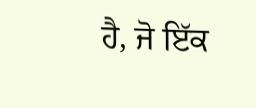ਹੈ, ਜੋ ਇੱਕ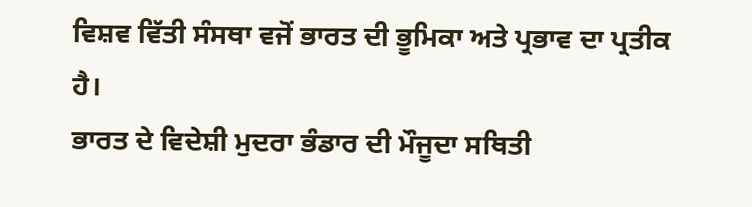ਵਿਸ਼ਵ ਵਿੱਤੀ ਸੰਸਥਾ ਵਜੋਂ ਭਾਰਤ ਦੀ ਭੂਮਿਕਾ ਅਤੇ ਪ੍ਰਭਾਵ ਦਾ ਪ੍ਰਤੀਕ ਹੈ।
ਭਾਰਤ ਦੇ ਵਿਦੇਸ਼ੀ ਮੁਦਰਾ ਭੰਡਾਰ ਦੀ ਮੌਜੂਦਾ ਸਥਿਤੀ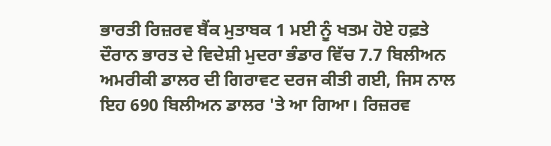ਭਾਰਤੀ ਰਿਜ਼ਰਵ ਬੈਂਕ ਮੁਤਾਬਕ 1 ਮਈ ਨੂੰ ਖਤਮ ਹੋਏ ਹਫ਼ਤੇ ਦੌਰਾਨ ਭਾਰਤ ਦੇ ਵਿਦੇਸ਼ੀ ਮੁਦਰਾ ਭੰਡਾਰ ਵਿੱਚ 7.7 ਬਿਲੀਅਨ ਅਮਰੀਕੀ ਡਾਲਰ ਦੀ ਗਿਰਾਵਟ ਦਰਜ ਕੀਤੀ ਗਈ, ਜਿਸ ਨਾਲ ਇਹ 690 ਬਿਲੀਅਨ ਡਾਲਰ 'ਤੇ ਆ ਗਿਆ। ਰਿਜ਼ਰਵ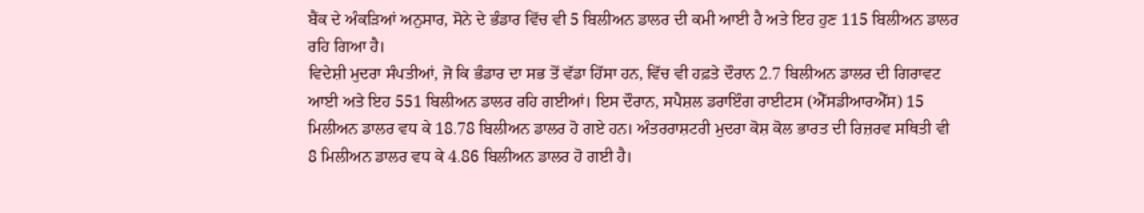ਬੈਂਕ ਦੇ ਅੰਕੜਿਆਂ ਅਨੁਸਾਰ, ਸੋਨੇ ਦੇ ਭੰਡਾਰ ਵਿੱਚ ਵੀ 5 ਬਿਲੀਅਨ ਡਾਲਰ ਦੀ ਕਮੀ ਆਈ ਹੈ ਅਤੇ ਇਹ ਹੁਣ 115 ਬਿਲੀਅਨ ਡਾਲਰ ਰਹਿ ਗਿਆ ਹੈ।
ਵਿਦੇਸ਼ੀ ਮੁਦਰਾ ਸੰਪਤੀਆਂ, ਜੋ ਕਿ ਭੰਡਾਰ ਦਾ ਸਭ ਤੋਂ ਵੱਡਾ ਹਿੱਸਾ ਹਨ, ਵਿੱਚ ਵੀ ਹਫ਼ਤੇ ਦੌਰਾਨ 2.7 ਬਿਲੀਅਨ ਡਾਲਰ ਦੀ ਗਿਰਾਵਟ ਆਈ ਅਤੇ ਇਹ 551 ਬਿਲੀਅਨ ਡਾਲਰ ਰਹਿ ਗਈਆਂ। ਇਸ ਦੌਰਾਨ, ਸਪੈਸ਼ਲ ਡਰਾਇੰਗ ਰਾਈਟਸ (ਐੱਸਡੀਆਰਐੱਸ) 15 ਮਿਲੀਅਨ ਡਾਲਰ ਵਧ ਕੇ 18.78 ਬਿਲੀਅਨ ਡਾਲਰ ਹੋ ਗਏ ਹਨ। ਅੰਤਰਰਾਸ਼ਟਰੀ ਮੁਦਰਾ ਕੋਸ਼ ਕੋਲ ਭਾਰਤ ਦੀ ਰਿਜ਼ਰਵ ਸਥਿਤੀ ਵੀ 8 ਮਿਲੀਅਨ ਡਾਲਰ ਵਧ ਕੇ 4.86 ਬਿਲੀਅਨ ਡਾਲਰ ਹੋ ਗਈ ਹੈ।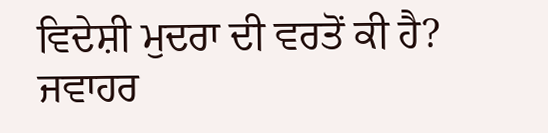ਵਿਦੇਸ਼ੀ ਮੁਦਰਾ ਦੀ ਵਰਤੋਂ ਕੀ ਹੈ?
ਜਵਾਹਰ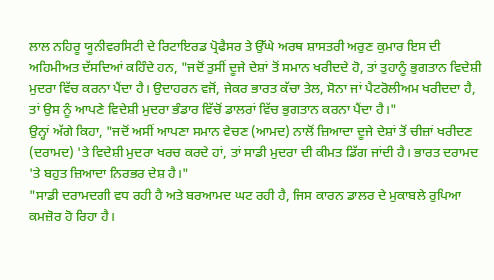ਲਾਲ ਨਹਿਰੂ ਯੂਨੀਵਰਸਿਟੀ ਦੇ ਰਿਟਾਇਰਡ ਪ੍ਰੋਫੈਸਰ ਤੇ ਉੱਘੇ ਅਰਥ ਸ਼ਾਸਤਰੀ ਅਰੁਣ ਕੁਮਾਰ ਇਸ ਦੀ ਅਹਿਮੀਅਤ ਦੱਸਦਿਆਂ ਕਹਿੰਦੇ ਹਨ, "ਜਦੋਂ ਤੁਸੀਂ ਦੂਜੇ ਦੇਸ਼ਾਂ ਤੋਂ ਸਮਾਨ ਖਰੀਦਦੇ ਹੋ, ਤਾਂ ਤੁਹਾਨੂੰ ਭੁਗਤਾਨ ਵਿਦੇਸ਼ੀ ਮੁਦਰਾ ਵਿੱਚ ਕਰਨਾ ਪੈਂਦਾ ਹੈ। ਉਦਾਹਰਨ ਵਜੋਂ, ਜੇਕਰ ਭਾਰਤ ਕੱਚਾ ਤੇਲ, ਸੋਨਾ ਜਾਂ ਪੈਟਰੋਲੀਅਮ ਖਰੀਦਦਾ ਹੈ, ਤਾਂ ਉਸ ਨੂੰ ਆਪਣੇ ਵਿਦੇਸ਼ੀ ਮੁਦਰਾ ਭੰਡਾਰ ਵਿੱਚੋਂ ਡਾਲਰਾਂ ਵਿੱਚ ਭੁਗਤਾਨ ਕਰਨਾ ਪੈਂਦਾ ਹੈ।"
ਉਨ੍ਹਾਂ ਅੱਗੇ ਕਿਹਾ, "ਜਦੋਂ ਅਸੀਂ ਆਪਣਾ ਸਮਾਨ ਵੇਚਣ (ਆਮਦ) ਨਾਲੋਂ ਜ਼ਿਆਦਾ ਦੂਜੇ ਦੇਸ਼ਾਂ ਤੋਂ ਚੀਜ਼ਾਂ ਖਰੀਦਣ (ਦਰਾਮਦ) 'ਤੇ ਵਿਦੇਸ਼ੀ ਮੁਦਰਾ ਖਰਚ ਕਰਦੇ ਹਾਂ, ਤਾਂ ਸਾਡੀ ਮੁਦਰਾ ਦੀ ਕੀਮਤ ਡਿੱਗ ਜਾਂਦੀ ਹੈ। ਭਾਰਤ ਦਰਾਮਦ 'ਤੇ ਬਹੁਤ ਜ਼ਿਆਦਾ ਨਿਰਭਰ ਦੇਸ਼ ਹੈ।"
"ਸਾਡੀ ਦਰਾਮਦਗੀ ਵਧ ਰਹੀ ਹੈ ਅਤੇ ਬਰਆਮਦ ਘਟ ਰਹੀ ਹੈ, ਜਿਸ ਕਾਰਨ ਡਾਲਰ ਦੇ ਮੁਕਾਬਲੇ ਰੁਪਿਆ ਕਮਜ਼ੋਰ ਹੋ ਰਿਹਾ ਹੈ।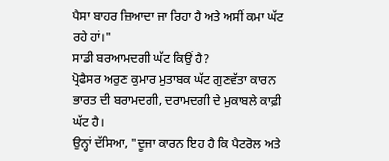ਪੈਸਾ ਬਾਹਰ ਜ਼ਿਆਦਾ ਜਾ ਰਿਹਾ ਹੈ ਅਤੇ ਅਸੀਂ ਕਮਾ ਘੱਟ ਰਹੇ ਹਾਂ।"
ਸਾਡੀ ਬਰਆਮਦਗੀ ਘੱਟ ਕਿਉਂ ਹੈ?
ਪ੍ਰੋਫੈਸਰ ਅਰੁਣ ਕੁਮਾਰ ਮੁਤਾਬਕ ਘੱਟ ਗੁਣਵੱਤਾ ਕਾਰਨ ਭਾਰਤ ਦੀ ਬਰਾਮਦਗੀ, ਦਰਾਮਦਗੀ ਦੇ ਮੁਕਾਬਲੇ ਕਾਫ਼ੀ ਘੱਟ ਹੈ।
ਉਨ੍ਹਾਂ ਦੱਸਿਆ, "ਦੂਜਾ ਕਾਰਨ ਇਹ ਹੈ ਕਿ ਪੈਟਰੋਲ ਅਤੇ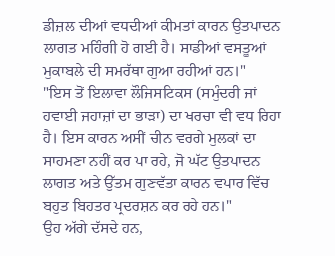ਡੀਜ਼ਲ ਦੀਆਂ ਵਧਦੀਆਂ ਕੀਮਤਾਂ ਕਾਰਨ ਉਤਪਾਦਨ ਲਾਗਤ ਮਹਿੰਗੀ ਹੋ ਗਈ ਹੈ। ਸਾਡੀਆਂ ਵਸਤੂਆਂ ਮੁਕਾਬਲੇ ਦੀ ਸਮਰੱਥਾ ਗੁਆ ਰਹੀਆਂ ਹਨ।"
"ਇਸ ਤੋਂ ਇਲਾਵਾ ਲੌਜਿਸਟਿਕਸ (ਸਮੁੰਦਰੀ ਜਾਂ ਹਵਾਈ ਜਹਾਜ਼ਾਂ ਦਾ ਭਾੜਾ) ਦਾ ਖਰਚਾ ਵੀ ਵਧ ਰਿਹਾ ਹੈ। ਇਸ ਕਾਰਨ ਅਸੀਂ ਚੀਨ ਵਰਗੇ ਮੁਲਕਾਂ ਦਾ ਸਾਹਮਣਾ ਨਹੀਂ ਕਰ ਪਾ ਰਹੇ, ਜੋ ਘੱਟ ਉਤਪਾਦਨ ਲਾਗਤ ਅਤੇ ਉੱਤਮ ਗੁਣਵੱਤਾ ਕਾਰਨ ਵਪਾਰ ਵਿੱਚ ਬਹੁਤ ਬਿਹਤਰ ਪ੍ਰਦਰਸ਼ਨ ਕਰ ਰਹੇ ਹਨ।"
ਉਹ ਅੱਗੇ ਦੱਸਦੇ ਹਨ,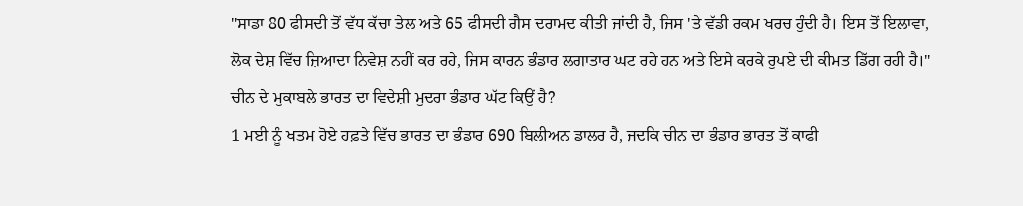"ਸਾਡਾ 80 ਫੀਸਦੀ ਤੋਂ ਵੱਧ ਕੱਚਾ ਤੇਲ ਅਤੇ 65 ਫੀਸਦੀ ਗੈਸ ਦਰਾਮਦ ਕੀਤੀ ਜਾਂਦੀ ਹੈ, ਜਿਸ 'ਤੇ ਵੱਡੀ ਰਕਮ ਖਰਚ ਹੁੰਦੀ ਹੈ। ਇਸ ਤੋਂ ਇਲਾਵਾ, ਲੋਕ ਦੇਸ਼ ਵਿੱਚ ਜ਼ਿਆਦਾ ਨਿਵੇਸ਼ ਨਹੀਂ ਕਰ ਰਹੇ, ਜਿਸ ਕਾਰਨ ਭੰਡਾਰ ਲਗਾਤਾਰ ਘਟ ਰਹੇ ਹਨ ਅਤੇ ਇਸੇ ਕਰਕੇ ਰੁਪਏ ਦੀ ਕੀਮਤ ਡਿੱਗ ਰਹੀ ਹੈ।"
ਚੀਨ ਦੇ ਮੁਕਾਬਲੇ ਭਾਰਤ ਦਾ ਵਿਦੇਸ਼ੀ ਮੁਦਰਾ ਭੰਡਾਰ ਘੱਟ ਕਿਉਂ ਹੈ?
1 ਮਈ ਨੂੰ ਖਤਮ ਹੋਏ ਹਫ਼ਤੇ ਵਿੱਚ ਭਾਰਤ ਦਾ ਭੰਡਾਰ 690 ਬਿਲੀਅਨ ਡਾਲਰ ਹੈ, ਜਦਕਿ ਚੀਨ ਦਾ ਭੰਡਾਰ ਭਾਰਤ ਤੋਂ ਕਾਫੀ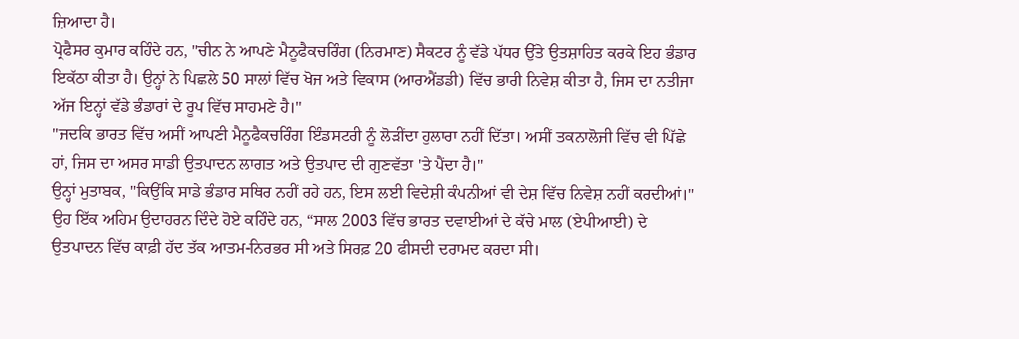ਜ਼ਿਆਦਾ ਹੈ।
ਪ੍ਰੋਫੈਸਰ ਕੁਮਾਰ ਕਹਿੰਦੇ ਹਨ, "ਚੀਨ ਨੇ ਆਪਣੇ ਮੈਨੂਫੈਕਚਰਿੰਗ (ਨਿਰਮਾਣ) ਸੈਕਟਰ ਨੂੰ ਵੱਡੇ ਪੱਧਰ ਉੱਤੇ ਉਤਸ਼ਾਹਿਤ ਕਰਕੇ ਇਹ ਭੰਡਾਰ ਇਕੱਠਾ ਕੀਤਾ ਹੈ। ਉਨ੍ਹਾਂ ਨੇ ਪਿਛਲੇ 50 ਸਾਲਾਂ ਵਿੱਚ ਖੋਜ ਅਤੇ ਵਿਕਾਸ (ਆਰਐਂਡਡੀ) ਵਿੱਚ ਭਾਰੀ ਨਿਵੇਸ਼ ਕੀਤਾ ਹੈ, ਜਿਸ ਦਾ ਨਤੀਜਾ ਅੱਜ ਇਨ੍ਹਾਂ ਵੱਡੇ ਭੰਡਾਰਾਂ ਦੇ ਰੂਪ ਵਿੱਚ ਸਾਹਮਣੇ ਹੈ।"
"ਜਦਕਿ ਭਾਰਤ ਵਿੱਚ ਅਸੀਂ ਆਪਣੀ ਮੈਨੂਫੈਕਚਰਿੰਗ ਇੰਡਸਟਰੀ ਨੂੰ ਲੋੜੀਂਦਾ ਹੁਲਾਰਾ ਨਹੀਂ ਦਿੱਤਾ। ਅਸੀਂ ਤਕਨਾਲੋਜੀ ਵਿੱਚ ਵੀ ਪਿੱਛੇ ਹਾਂ, ਜਿਸ ਦਾ ਅਸਰ ਸਾਡੀ ਉਤਪਾਦਨ ਲਾਗਤ ਅਤੇ ਉਤਪਾਦ ਦੀ ਗੁਣਵੱਤਾ 'ਤੇ ਪੈਂਦਾ ਹੈ।"
ਉਨ੍ਹਾਂ ਮੁਤਾਬਕ, "ਕਿਉਂਕਿ ਸਾਡੇ ਭੰਡਾਰ ਸਥਿਰ ਨਹੀਂ ਰਹੇ ਹਨ, ਇਸ ਲਈ ਵਿਦੇਸ਼ੀ ਕੰਪਨੀਆਂ ਵੀ ਦੇਸ਼ ਵਿੱਚ ਨਿਵੇਸ਼ ਨਹੀਂ ਕਰਦੀਆਂ।"
ਉਹ ਇੱਕ ਅਹਿਮ ਉਦਾਹਰਨ ਦਿੰਦੇ ਹੋਏ ਕਹਿੰਦੇ ਹਨ, “ਸਾਲ 2003 ਵਿੱਚ ਭਾਰਤ ਦਵਾਈਆਂ ਦੇ ਕੱਚੇ ਮਾਲ (ਏਪੀਆਈ) ਦੇ ਉਤਪਾਦਨ ਵਿੱਚ ਕਾਫ਼ੀ ਹੱਦ ਤੱਕ ਆਤਮ-ਨਿਰਭਰ ਸੀ ਅਤੇ ਸਿਰਫ਼ 20 ਫੀਸਦੀ ਦਰਾਮਦ ਕਰਦਾ ਸੀ।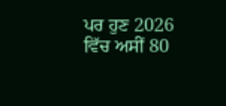ਪਰ ਹੁਣ 2026 ਵਿੱਚ ਅਸੀਂ 80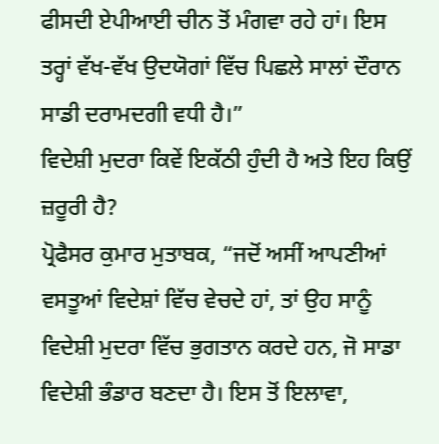ਫੀਸਦੀ ਏਪੀਆਈ ਚੀਨ ਤੋਂ ਮੰਗਵਾ ਰਹੇ ਹਾਂ। ਇਸ ਤਰ੍ਹਾਂ ਵੱਖ-ਵੱਖ ਉਦਯੋਗਾਂ ਵਿੱਚ ਪਿਛਲੇ ਸਾਲਾਂ ਦੌਰਾਨ ਸਾਡੀ ਦਰਾਮਦਗੀ ਵਧੀ ਹੈ।”
ਵਿਦੇਸ਼ੀ ਮੁਦਰਾ ਕਿਵੇਂ ਇਕੱਠੀ ਹੁੰਦੀ ਹੈ ਅਤੇ ਇਹ ਕਿਉਂ ਜ਼ਰੂਰੀ ਹੈ?
ਪ੍ਰੋਫੈਸਰ ਕੁਮਾਰ ਮੁਤਾਬਕ, “ਜਦੋਂ ਅਸੀਂ ਆਪਣੀਆਂ ਵਸਤੂਆਂ ਵਿਦੇਸ਼ਾਂ ਵਿੱਚ ਵੇਚਦੇ ਹਾਂ, ਤਾਂ ਉਹ ਸਾਨੂੰ ਵਿਦੇਸ਼ੀ ਮੁਦਰਾ ਵਿੱਚ ਭੁਗਤਾਨ ਕਰਦੇ ਹਨ, ਜੋ ਸਾਡਾ ਵਿਦੇਸ਼ੀ ਭੰਡਾਰ ਬਣਦਾ ਹੈ। ਇਸ ਤੋਂ ਇਲਾਵਾ,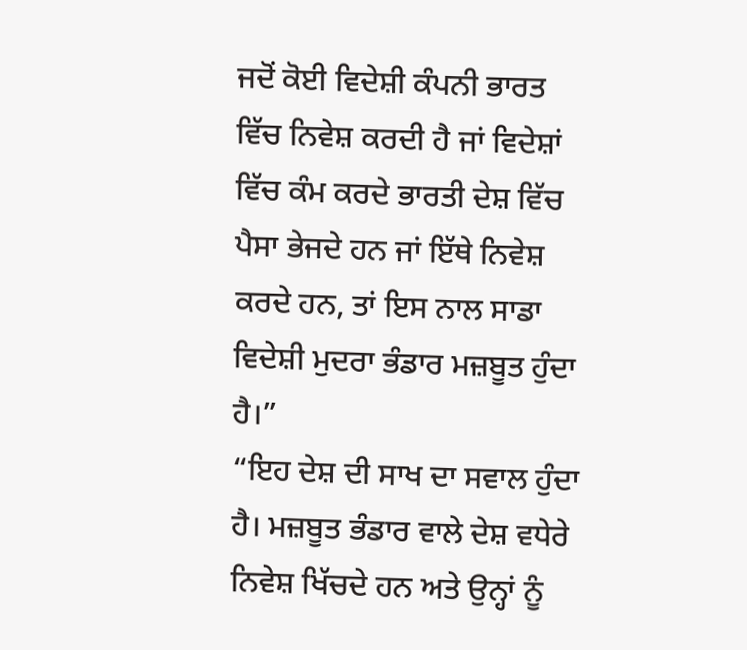ਜਦੋਂ ਕੋਈ ਵਿਦੇਸ਼ੀ ਕੰਪਨੀ ਭਾਰਤ ਵਿੱਚ ਨਿਵੇਸ਼ ਕਰਦੀ ਹੈ ਜਾਂ ਵਿਦੇਸ਼ਾਂ ਵਿੱਚ ਕੰਮ ਕਰਦੇ ਭਾਰਤੀ ਦੇਸ਼ ਵਿੱਚ ਪੈਸਾ ਭੇਜਦੇ ਹਨ ਜਾਂ ਇੱਥੇ ਨਿਵੇਸ਼ ਕਰਦੇ ਹਨ, ਤਾਂ ਇਸ ਨਾਲ ਸਾਡਾ ਵਿਦੇਸ਼ੀ ਮੁਦਰਾ ਭੰਡਾਰ ਮਜ਼ਬੂਤ ਹੁੰਦਾ ਹੈ।”
“ਇਹ ਦੇਸ਼ ਦੀ ਸਾਖ ਦਾ ਸਵਾਲ ਹੁੰਦਾ ਹੈ। ਮਜ਼ਬੂਤ ਭੰਡਾਰ ਵਾਲੇ ਦੇਸ਼ ਵਧੇਰੇ ਨਿਵੇਸ਼ ਖਿੱਚਦੇ ਹਨ ਅਤੇ ਉਨ੍ਹਾਂ ਨੂੰ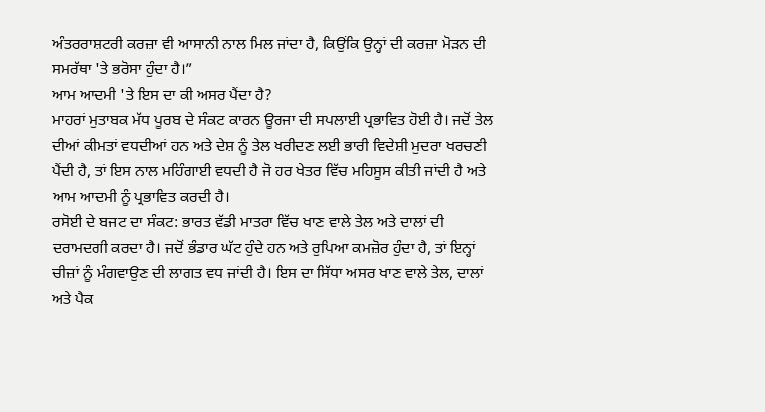ਅੰਤਰਰਾਸ਼ਟਰੀ ਕਰਜ਼ਾ ਵੀ ਆਸਾਨੀ ਨਾਲ ਮਿਲ ਜਾਂਦਾ ਹੈ, ਕਿਉਂਕਿ ਉਨ੍ਹਾਂ ਦੀ ਕਰਜ਼ਾ ਮੋੜਨ ਦੀ ਸਮਰੱਥਾ 'ਤੇ ਭਰੋਸਾ ਹੁੰਦਾ ਹੈ।”
ਆਮ ਆਦਮੀ 'ਤੇ ਇਸ ਦਾ ਕੀ ਅਸਰ ਪੈਂਦਾ ਹੈ?
ਮਾਹਰਾਂ ਮੁਤਾਬਕ ਮੱਧ ਪੂਰਬ ਦੇ ਸੰਕਟ ਕਾਰਨ ਊਰਜਾ ਦੀ ਸਪਲਾਈ ਪ੍ਰਭਾਵਿਤ ਹੋਈ ਹੈ। ਜਦੋਂ ਤੇਲ ਦੀਆਂ ਕੀਮਤਾਂ ਵਧਦੀਆਂ ਹਨ ਅਤੇ ਦੇਸ਼ ਨੂੰ ਤੇਲ ਖਰੀਦਣ ਲਈ ਭਾਰੀ ਵਿਦੇਸ਼ੀ ਮੁਦਰਾ ਖਰਚਣੀ ਪੈਂਦੀ ਹੈ, ਤਾਂ ਇਸ ਨਾਲ ਮਹਿੰਗਾਈ ਵਧਦੀ ਹੈ ਜੋ ਹਰ ਖੇਤਰ ਵਿੱਚ ਮਹਿਸੂਸ ਕੀਤੀ ਜਾਂਦੀ ਹੈ ਅਤੇ ਆਮ ਆਦਮੀ ਨੂੰ ਪ੍ਰਭਾਵਿਤ ਕਰਦੀ ਹੈ।
ਰਸੋਈ ਦੇ ਬਜਟ ਦਾ ਸੰਕਟ: ਭਾਰਤ ਵੱਡੀ ਮਾਤਰਾ ਵਿੱਚ ਖਾਣ ਵਾਲੇ ਤੇਲ ਅਤੇ ਦਾਲਾਂ ਦੀ ਦਰਾਮਦਗੀ ਕਰਦਾ ਹੈ। ਜਦੋਂ ਭੰਡਾਰ ਘੱਟ ਹੁੰਦੇ ਹਨ ਅਤੇ ਰੁਪਿਆ ਕਮਜ਼ੋਰ ਹੁੰਦਾ ਹੈ, ਤਾਂ ਇਨ੍ਹਾਂ ਚੀਜ਼ਾਂ ਨੂੰ ਮੰਗਵਾਉਣ ਦੀ ਲਾਗਤ ਵਧ ਜਾਂਦੀ ਹੈ। ਇਸ ਦਾ ਸਿੱਧਾ ਅਸਰ ਖਾਣ ਵਾਲੇ ਤੇਲ, ਦਾਲਾਂ ਅਤੇ ਪੈਕ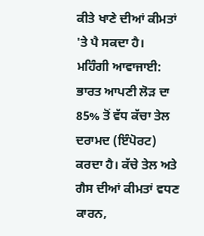ਕੀਤੇ ਖਾਣੇ ਦੀਆਂ ਕੀਮਤਾਂ 'ਤੇ ਪੈ ਸਕਦਾ ਹੈ।
ਮਹਿੰਗੀ ਆਵਾਜਾਈ: ਭਾਰਤ ਆਪਣੀ ਲੋੜ ਦਾ 85% ਤੋਂ ਵੱਧ ਕੱਚਾ ਤੇਲ ਦਰਾਮਦ (ਇੰਪੋਰਟ) ਕਰਦਾ ਹੈ। ਕੱਚੇ ਤੇਲ ਅਤੇ ਗੈਸ ਦੀਆਂ ਕੀਮਤਾਂ ਵਧਣ ਕਾਰਨ,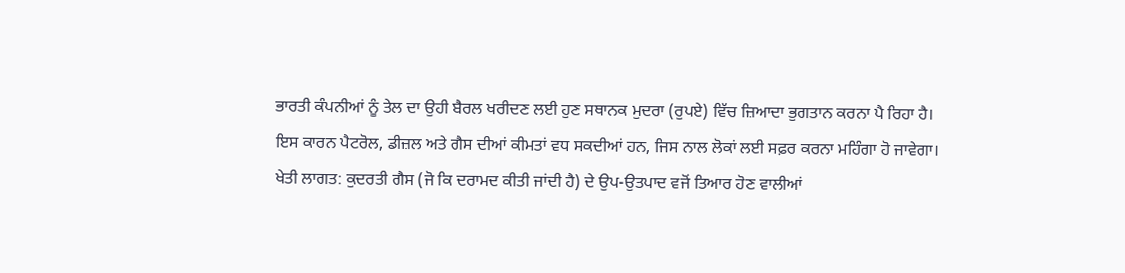ਭਾਰਤੀ ਕੰਪਨੀਆਂ ਨੂੰ ਤੇਲ ਦਾ ਉਹੀ ਬੈਰਲ ਖਰੀਦਣ ਲਈ ਹੁਣ ਸਥਾਨਕ ਮੁਦਰਾ (ਰੁਪਏ) ਵਿੱਚ ਜ਼ਿਆਦਾ ਭੁਗਤਾਨ ਕਰਨਾ ਪੈ ਰਿਹਾ ਹੈ। ਇਸ ਕਾਰਨ ਪੈਟਰੋਲ, ਡੀਜ਼ਲ ਅਤੇ ਗੈਸ ਦੀਆਂ ਕੀਮਤਾਂ ਵਧ ਸਕਦੀਆਂ ਹਨ, ਜਿਸ ਨਾਲ ਲੋਕਾਂ ਲਈ ਸਫ਼ਰ ਕਰਨਾ ਮਹਿੰਗਾ ਹੋ ਜਾਵੇਗਾ।
ਖੇਤੀ ਲਾਗਤ: ਕੁਦਰਤੀ ਗੈਸ (ਜੋ ਕਿ ਦਰਾਮਦ ਕੀਤੀ ਜਾਂਦੀ ਹੈ) ਦੇ ਉਪ-ਉਤਪਾਦ ਵਜੋਂ ਤਿਆਰ ਹੋਣ ਵਾਲੀਆਂ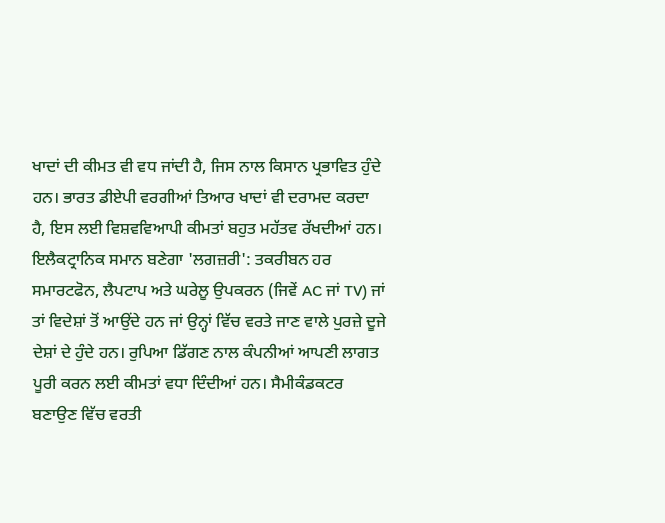ਖਾਦਾਂ ਦੀ ਕੀਮਤ ਵੀ ਵਧ ਜਾਂਦੀ ਹੈ, ਜਿਸ ਨਾਲ ਕਿਸਾਨ ਪ੍ਰਭਾਵਿਤ ਹੁੰਦੇ ਹਨ। ਭਾਰਤ ਡੀਏਪੀ ਵਰਗੀਆਂ ਤਿਆਰ ਖਾਦਾਂ ਵੀ ਦਰਾਮਦ ਕਰਦਾ ਹੈ, ਇਸ ਲਈ ਵਿਸ਼ਵਵਿਆਪੀ ਕੀਮਤਾਂ ਬਹੁਤ ਮਹੱਤਵ ਰੱਖਦੀਆਂ ਹਨ।
ਇਲੈਕਟ੍ਰਾਨਿਕ ਸਮਾਨ ਬਣੇਗਾ 'ਲਗਜ਼ਰੀ': ਤਕਰੀਬਨ ਹਰ ਸਮਾਰਟਫੋਨ, ਲੈਪਟਾਪ ਅਤੇ ਘਰੇਲੂ ਉਪਕਰਨ (ਜਿਵੇਂ AC ਜਾਂ TV) ਜਾਂ ਤਾਂ ਵਿਦੇਸ਼ਾਂ ਤੋਂ ਆਉਂਦੇ ਹਨ ਜਾਂ ਉਨ੍ਹਾਂ ਵਿੱਚ ਵਰਤੇ ਜਾਣ ਵਾਲੇ ਪੁਰਜ਼ੇ ਦੂਜੇ ਦੇਸ਼ਾਂ ਦੇ ਹੁੰਦੇ ਹਨ। ਰੁਪਿਆ ਡਿੱਗਣ ਨਾਲ ਕੰਪਨੀਆਂ ਆਪਣੀ ਲਾਗਤ ਪੂਰੀ ਕਰਨ ਲਈ ਕੀਮਤਾਂ ਵਧਾ ਦਿੰਦੀਆਂ ਹਨ। ਸੈਮੀਕੰਡਕਟਰ ਬਣਾਉਣ ਵਿੱਚ ਵਰਤੀ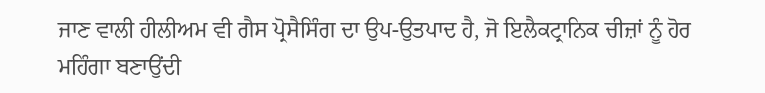ਜਾਣ ਵਾਲੀ ਹੀਲੀਅਮ ਵੀ ਗੈਸ ਪ੍ਰੋਸੈਸਿੰਗ ਦਾ ਉਪ-ਉਤਪਾਦ ਹੈ, ਜੋ ਇਲੈਕਟ੍ਰਾਨਿਕ ਚੀਜ਼ਾਂ ਨੂੰ ਹੋਰ ਮਹਿੰਗਾ ਬਣਾਉਂਦੀ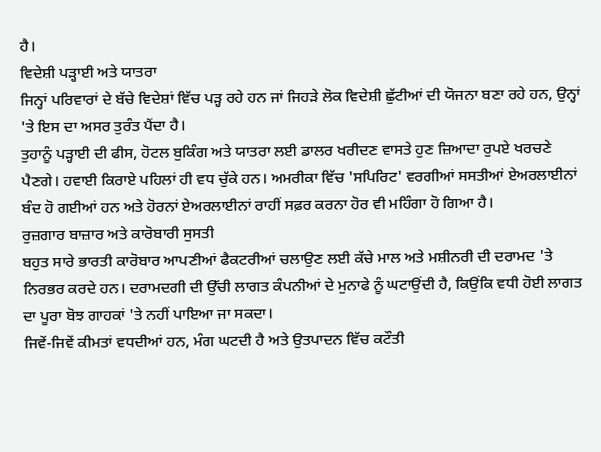ਹੈ।
ਵਿਦੇਸ਼ੀ ਪੜ੍ਹਾਈ ਅਤੇ ਯਾਤਰਾ
ਜਿਨ੍ਹਾਂ ਪਰਿਵਾਰਾਂ ਦੇ ਬੱਚੇ ਵਿਦੇਸ਼ਾਂ ਵਿੱਚ ਪੜ੍ਹ ਰਹੇ ਹਨ ਜਾਂ ਜਿਹੜੇ ਲੋਕ ਵਿਦੇਸ਼ੀ ਛੁੱਟੀਆਂ ਦੀ ਯੋਜਨਾ ਬਣਾ ਰਹੇ ਹਨ, ਉਨ੍ਹਾਂ 'ਤੇ ਇਸ ਦਾ ਅਸਰ ਤੁਰੰਤ ਪੈਂਦਾ ਹੈ।
ਤੁਹਾਨੂੰ ਪੜ੍ਹਾਈ ਦੀ ਫੀਸ, ਹੋਟਲ ਬੁਕਿੰਗ ਅਤੇ ਯਾਤਰਾ ਲਈ ਡਾਲਰ ਖਰੀਦਣ ਵਾਸਤੇ ਹੁਣ ਜ਼ਿਆਦਾ ਰੁਪਏ ਖਰਚਣੇ ਪੈਣਗੇ। ਹਵਾਈ ਕਿਰਾਏ ਪਹਿਲਾਂ ਹੀ ਵਧ ਚੁੱਕੇ ਹਨ। ਅਮਰੀਕਾ ਵਿੱਚ 'ਸਪਿਰਿਟ' ਵਰਗੀਆਂ ਸਸਤੀਆਂ ਏਅਰਲਾਈਨਾਂ ਬੰਦ ਹੋ ਗਈਆਂ ਹਨ ਅਤੇ ਹੋਰਨਾਂ ਏਅਰਲਾਈਨਾਂ ਰਾਹੀਂ ਸਫ਼ਰ ਕਰਨਾ ਹੋਰ ਵੀ ਮਹਿੰਗਾ ਹੋ ਗਿਆ ਹੈ।
ਰੁਜ਼ਗਾਰ ਬਾਜ਼ਾਰ ਅਤੇ ਕਾਰੋਬਾਰੀ ਸੁਸਤੀ
ਬਹੁਤ ਸਾਰੇ ਭਾਰਤੀ ਕਾਰੋਬਾਰ ਆਪਣੀਆਂ ਫੈਕਟਰੀਆਂ ਚਲਾਉਣ ਲਈ ਕੱਚੇ ਮਾਲ ਅਤੇ ਮਸ਼ੀਨਰੀ ਦੀ ਦਰਾਮਦ 'ਤੇ ਨਿਰਭਰ ਕਰਦੇ ਹਨ। ਦਰਾਮਦਗੀ ਦੀ ਉੱਚੀ ਲਾਗਤ ਕੰਪਨੀਆਂ ਦੇ ਮੁਨਾਫੇ ਨੂੰ ਘਟਾਉਂਦੀ ਹੈ, ਕਿਉਂਕਿ ਵਧੀ ਹੋਈ ਲਾਗਤ ਦਾ ਪੂਰਾ ਬੋਝ ਗਾਹਕਾਂ 'ਤੇ ਨਹੀਂ ਪਾਇਆ ਜਾ ਸਕਦਾ।
ਜਿਵੇਂ-ਜਿਵੇਂ ਕੀਮਤਾਂ ਵਧਦੀਆਂ ਹਨ, ਮੰਗ ਘਟਦੀ ਹੈ ਅਤੇ ਉਤਪਾਦਨ ਵਿੱਚ ਕਟੌਤੀ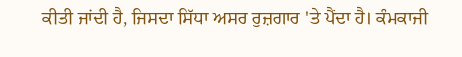ਕੀਤੀ ਜਾਂਦੀ ਹੈ, ਜਿਸਦਾ ਸਿੱਧਾ ਅਸਰ ਰੁਜ਼ਗਾਰ 'ਤੇ ਪੈਂਦਾ ਹੈ। ਕੰਮਕਾਜੀ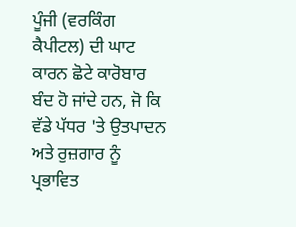ਪੂੰਜੀ (ਵਰਕਿੰਗ ਕੈਪੀਟਲ) ਦੀ ਘਾਟ ਕਾਰਨ ਛੋਟੇ ਕਾਰੋਬਾਰ ਬੰਦ ਹੋ ਜਾਂਦੇ ਹਨ, ਜੋ ਕਿ ਵੱਡੇ ਪੱਧਰ 'ਤੇ ਉਤਪਾਦਨ ਅਤੇ ਰੁਜ਼ਗਾਰ ਨੂੰ ਪ੍ਰਭਾਵਿਤ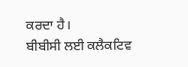ਕਰਦਾ ਹੈ।
ਬੀਬੀਸੀ ਲਈ ਕਲੈਕਟਿਵ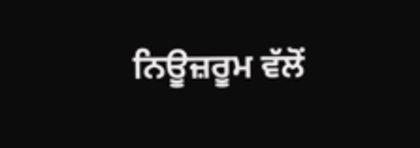ਨਿਊਜ਼ਰੂਮ ਵੱਲੋਂ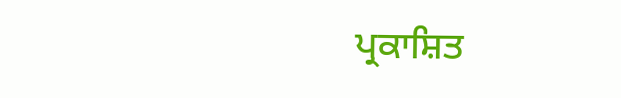ਪ੍ਰਕਾਸ਼ਿਤ